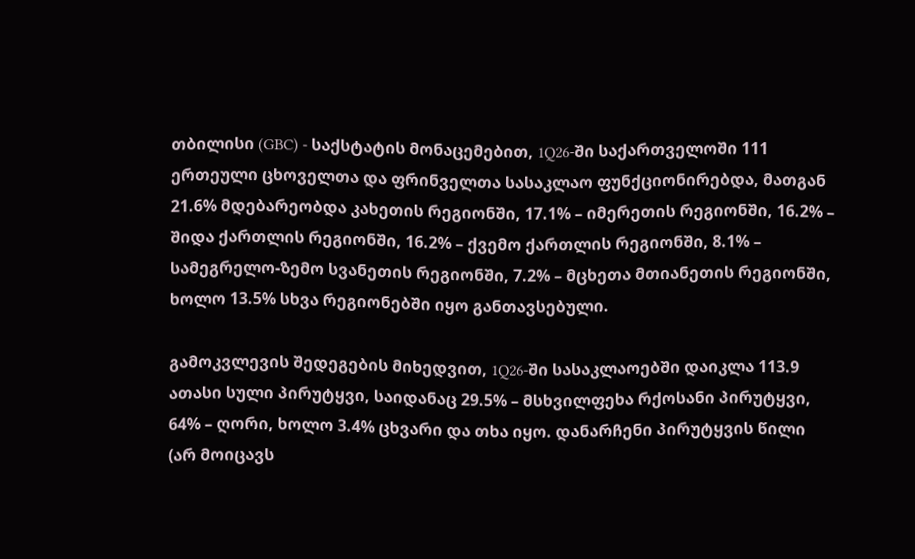თბილისი (GBC) - საქსტატის მონაცემებით, 1Q26-ში საქართველოში 111 ერთეული ცხოველთა და ფრინველთა სასაკლაო ფუნქციონირებდა, მათგან 21.6% მდებარეობდა კახეთის რეგიონში, 17.1% – იმერეთის რეგიონში, 16.2% – შიდა ქართლის რეგიონში, 16.2% – ქვემო ქართლის რეგიონში, 8.1% – სამეგრელო-ზემო სვანეთის რეგიონში, 7.2% – მცხეთა მთიანეთის რეგიონში, ხოლო 13.5% სხვა რეგიონებში იყო განთავსებული.

გამოკვლევის შედეგების მიხედვით, 1Q26-ში სასაკლაოებში დაიკლა 113.9 ათასი სული პირუტყვი, საიდანაც 29.5% – მსხვილფეხა რქოსანი პირუტყვი, 64% – ღორი, ხოლო 3.4% ცხვარი და თხა იყო. დანარჩენი პირუტყვის წილი (არ მოიცავს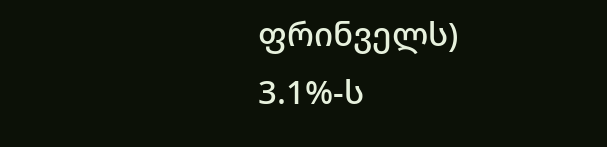ფრინველს) 3.1%-ს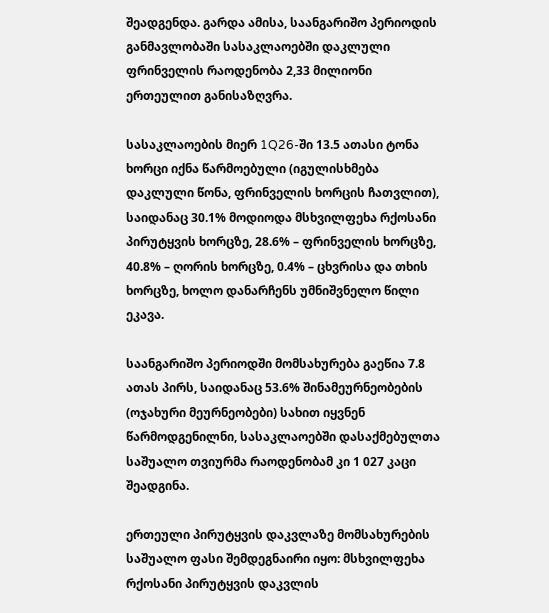შეადგენდა. გარდა ამისა, საანგარიშო პერიოდის განმავლობაში სასაკლაოებში დაკლული ფრინველის რაოდენობა 2,33 მილიონი ერთეულით განისაზღვრა.

სასაკლაოების მიერ 1Q26-ში 13.5 ათასი ტონა ხორცი იქნა წარმოებული (იგულისხმება დაკლული წონა, ფრინველის ხორცის ჩათვლით), საიდანაც 30.1% მოდიოდა მსხვილფეხა რქოსანი პირუტყვის ხორცზე, 28.6% – ფრინველის ხორცზე, 40.8% – ღორის ხორცზე, 0.4% – ცხვრისა და თხის ხორცზე, ხოლო დანარჩენს უმნიშვნელო წილი ეკავა.

საანგარიშო პერიოდში მომსახურება გაეწია 7.8 ათას პირს, საიდანაც 53.6% შინამეურნეობების (ოჯახური მეურნეობები) სახით იყვნენ წარმოდგენილნი, სასაკლაოებში დასაქმებულთა საშუალო თვიურმა რაოდენობამ კი 1 027 კაცი შეადგინა.

ერთეული პირუტყვის დაკვლაზე მომსახურების საშუალო ფასი შემდეგნაირი იყო: მსხვილფეხა რქოსანი პირუტყვის დაკვლის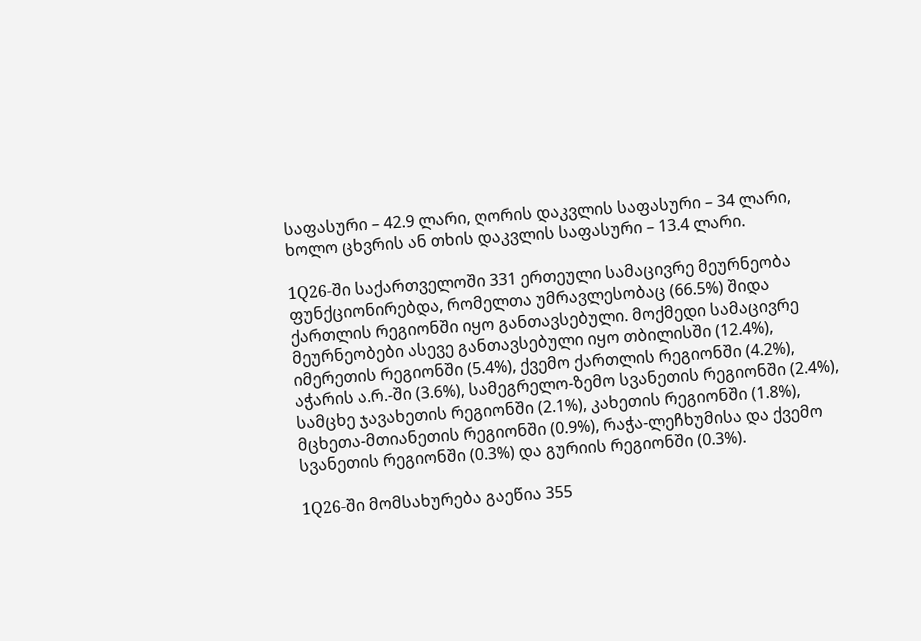საფასური – 42.9 ლარი, ღორის დაკვლის საფასური – 34 ლარი, ხოლო ცხვრის ან თხის დაკვლის საფასური – 13.4 ლარი.

1Q26-ში საქართველოში 331 ერთეული სამაცივრე მეურნეობა ფუნქციონირებდა, რომელთა უმრავლესობაც (66.5%) შიდა ქართლის რეგიონში იყო განთავსებული. მოქმედი სამაცივრე მეურნეობები ასევე განთავსებული იყო თბილისში (12.4%), იმერეთის რეგიონში (5.4%), ქვემო ქართლის რეგიონში (4.2%), აჭარის ა.რ.-ში (3.6%), სამეგრელო-ზემო სვანეთის რეგიონში (2.4%), სამცხე ჯავახეთის რეგიონში (2.1%), კახეთის რეგიონში (1.8%), მცხეთა-მთიანეთის რეგიონში (0.9%), რაჭა-ლეჩხუმისა და ქვემო სვანეთის რეგიონში (0.3%) და გურიის რეგიონში (0.3%).

1Q26-ში მომსახურება გაეწია 355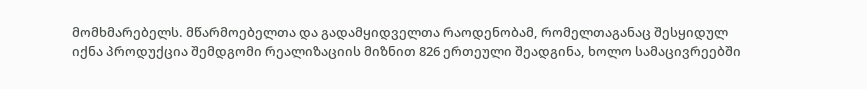მომხმარებელს. მწარმოებელთა და გადამყიდველთა რაოდენობამ, რომელთაგანაც შესყიდულ იქნა პროდუქცია შემდგომი რეალიზაციის მიზნით 826 ერთეული შეადგინა, ხოლო სამაცივრეებში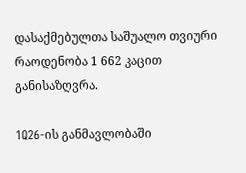დასაქმებულთა საშუალო თვიური რაოდენობა 1 662 კაცით განისაზღვრა.

1Q26-ის განმავლობაში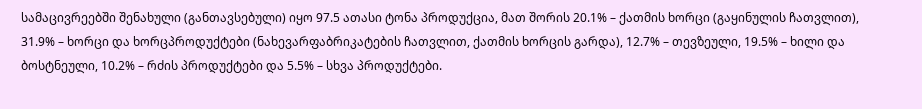სამაცივრეებში შენახული (განთავსებული) იყო 97.5 ათასი ტონა პროდუქცია, მათ შორის 20.1% – ქათმის ხორცი (გაყინულის ჩათვლით), 31.9% – ხორცი და ხორცპროდუქტები (ნახევარფაბრიკატების ჩათვლით, ქათმის ხორცის გარდა), 12.7% – თევზეული, 19.5% – ხილი და ბოსტნეული, 10.2% – რძის პროდუქტები და 5.5% – სხვა პროდუქტები.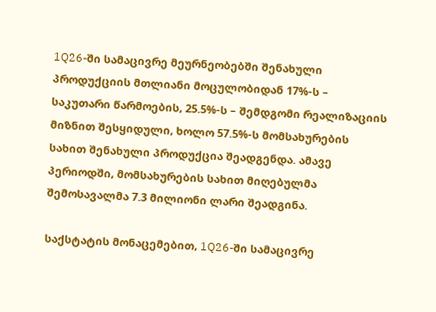1Q26-ში სამაცივრე მეურნეობებში შენახული პროდუქციის მთლიანი მოცულობიდან 17%-ს – საკუთარი წარმოების, 25.5%-ს – შემდგომი რეალიზაციის მიზნით შესყიდული, ხოლო 57.5%-ს მომსახურების სახით შენახული პროდუქცია შეადგენდა. ამავე პერიოდში, მომსახურების სახით მიღებულმა შემოსავალმა 7.3 მილიონი ლარი შეადგინა.

საქსტატის მონაცემებით, 1Q26-ში სამაცივრე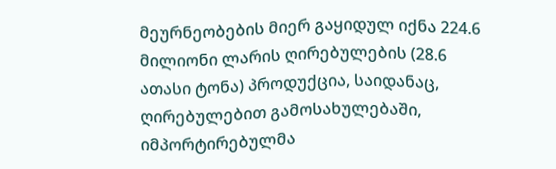მეურნეობების მიერ გაყიდულ იქნა 224.6 მილიონი ლარის ღირებულების (28.6 ათასი ტონა) პროდუქცია, საიდანაც, ღირებულებით გამოსახულებაში, იმპორტირებულმა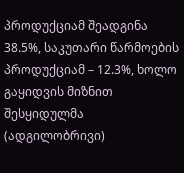პროდუქციამ შეადგინა 38.5%, საკუთარი წარმოების პროდუქციამ – 12.3%, ხოლო გაყიდვის მიზნით შესყიდულმა (ადგილობრივი)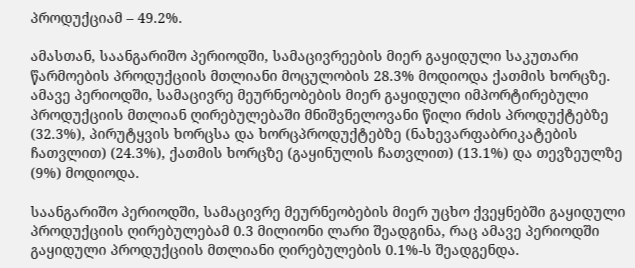პროდუქციამ – 49.2%.

ამასთან, საანგარიშო პერიოდში, სამაცივრეების მიერ გაყიდული საკუთარი წარმოების პროდუქციის მთლიანი მოცულობის 28.3% მოდიოდა ქათმის ხორცზე. ამავე პერიოდში, სამაცივრე მეურნეობების მიერ გაყიდული იმპორტირებული პროდუქციის მთლიან ღირებულებაში მნიშვნელოვანი წილი რძის პროდუქტებზე (32.3%), პირუტყვის ხორცსა და ხორცპროდუქტებზე (ნახევარფაბრიკატების ჩათვლით) (24.3%), ქათმის ხორცზე (გაყინულის ჩათვლით) (13.1%) და თევზეულზე (9%) მოდიოდა.

საანგარიშო პერიოდში, სამაცივრე მეურნეობების მიერ უცხო ქვეყნებში გაყიდული პროდუქციის ღირებულებამ 0.3 მილიონი ლარი შეადგინა, რაც ამავე პერიოდში გაყიდული პროდუქციის მთლიანი ღირებულების 0.1%-ს შეადგენდა.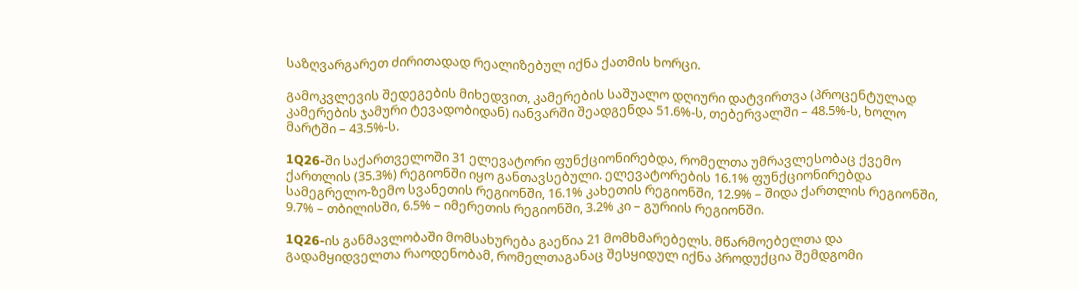საზღვარგარეთ ძირითადად რეალიზებულ იქნა ქათმის ხორცი.

გამოკვლევის შედეგების მიხედვით, კამერების საშუალო დღიური დატვირთვა (პროცენტულად კამერების ჯამური ტევადობიდან) იანვარში შეადგენდა 51.6%-ს, თებერვალში – 48.5%-ს, ხოლო მარტში – 43.5%-ს.

1Q26-ში საქართველოში 31 ელევატორი ფუნქციონირებდა, რომელთა უმრავლესობაც ქვემო ქართლის (35.3%) რეგიონში იყო განთავსებული. ელევატორების 16.1% ფუნქციონირებდა სამეგრელო-ზემო სვანეთის რეგიონში, 16.1% კახეთის რეგიონში, 12.9% – შიდა ქართლის რეგიონში, 9.7% – თბილისში, 6.5% – იმერეთის რეგიონში, 3.2% კი – გურიის რეგიონში.

1Q26-ის განმავლობაში მომსახურება გაეწია 21 მომხმარებელს. მწარმოებელთა და გადამყიდველთა რაოდენობამ, რომელთაგანაც შესყიდულ იქნა პროდუქცია შემდგომი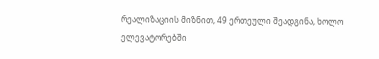რეალიზაციის მიზნით, 49 ერთეული შეადგინა, ხოლო ელევატორებში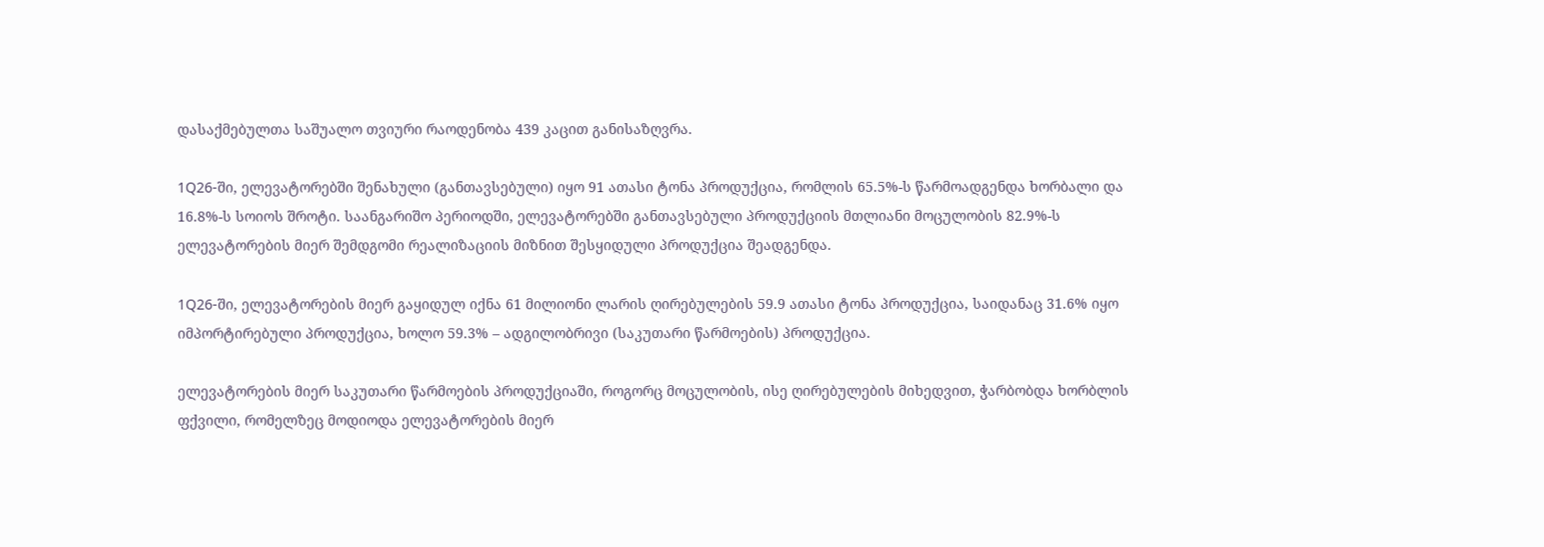დასაქმებულთა საშუალო თვიური რაოდენობა 439 კაცით განისაზღვრა.

1Q26-ში, ელევატორებში შენახული (განთავსებული) იყო 91 ათასი ტონა პროდუქცია, რომლის 65.5%-ს წარმოადგენდა ხორბალი და 16.8%-ს სოიოს შროტი. საანგარიშო პერიოდში, ელევატორებში განთავსებული პროდუქციის მთლიანი მოცულობის 82.9%-ს ელევატორების მიერ შემდგომი რეალიზაციის მიზნით შესყიდული პროდუქცია შეადგენდა.

1Q26-ში, ელევატორების მიერ გაყიდულ იქნა 61 მილიონი ლარის ღირებულების 59.9 ათასი ტონა პროდუქცია, საიდანაც 31.6% იყო იმპორტირებული პროდუქცია, ხოლო 59.3% – ადგილობრივი (საკუთარი წარმოების) პროდუქცია.

ელევატორების მიერ საკუთარი წარმოების პროდუქციაში, როგორც მოცულობის, ისე ღირებულების მიხედვით, ჭარბობდა ხორბლის ფქვილი, რომელზეც მოდიოდა ელევატორების მიერ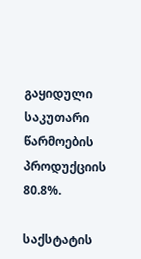გაყიდული საკუთარი წარმოების პროდუქციის 80.8%.

საქსტატის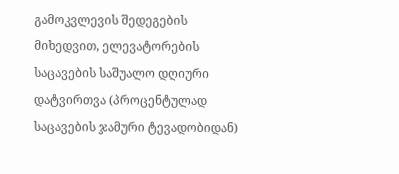გამოკვლევის შედეგების მიხედვით, ელევატორების საცავების საშუალო დღიური დატვირთვა (პროცენტულად საცავების ჯამური ტევადობიდან)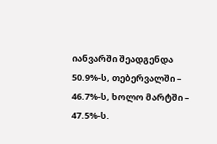იანვარში შეადგენდა 50.9%-ს, თებერვალში – 46.7%-ს, ხოლო მარტში – 47.5%-ს.